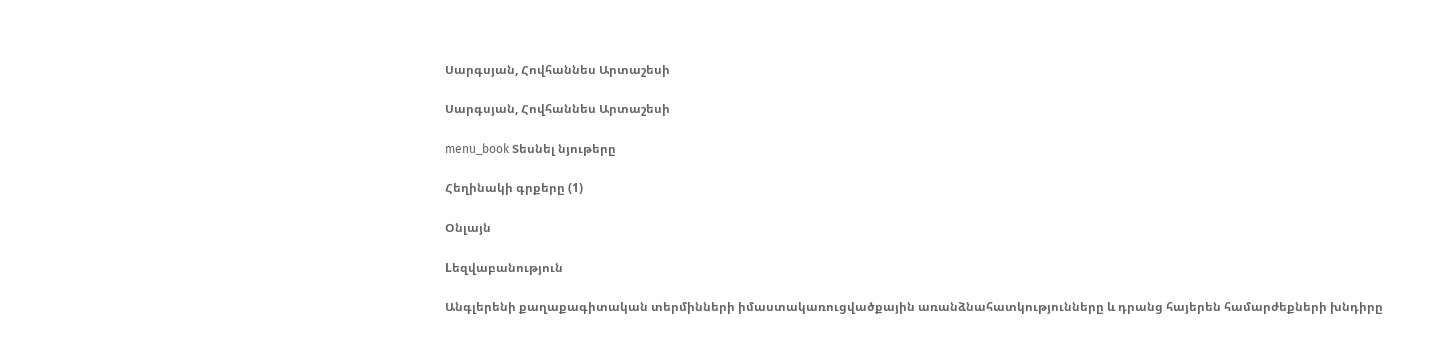Սարգսյան, Հովհաննես Արտաշեսի

Սարգսյան, Հովհաննես Արտաշեսի

menu_book Տեսնել նյութերը

Հեղինակի գրքերը (1)

Օնլայն

Lեզվաբանություն

Անգլերենի քաղաքագիտական տերմինների իմաստակառուցվածքային առանձնահատկությունները և դրանց հայերեն համարժեքների խնդիրը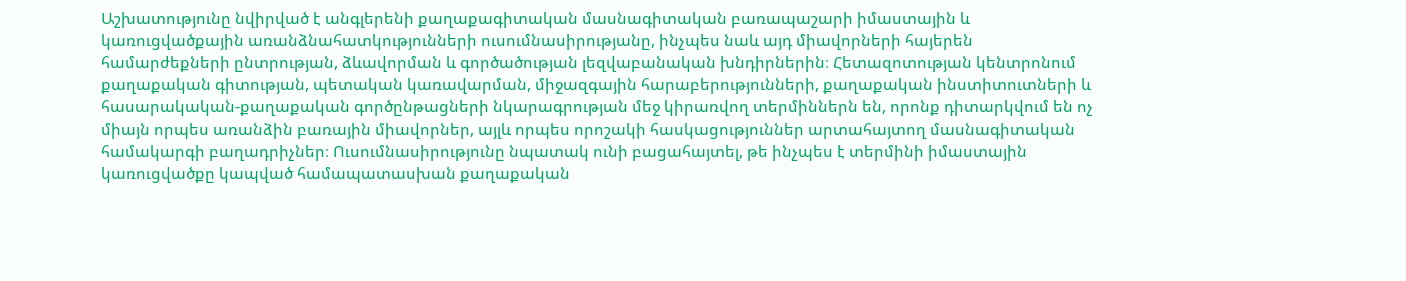Աշխատությունը նվիրված է անգլերենի քաղաքագիտական մասնագիտական բառապաշարի իմաստային և կառուցվածքային առանձնահատկությունների ուսումնասիրությանը, ինչպես նաև այդ միավորների հայերեն համարժեքների ընտրության, ձևավորման և գործածության լեզվաբանական խնդիրներին։ Հետազոտության կենտրոնում քաղաքական գիտության, պետական կառավարման, միջազգային հարաբերությունների, քաղաքական ինստիտուտների և հասարակական-քաղաքական գործընթացների նկարագրության մեջ կիրառվող տերմիններն են, որոնք դիտարկվում են ոչ միայն որպես առանձին բառային միավորներ, այլև որպես որոշակի հասկացություններ արտահայտող մասնագիտական համակարգի բաղադրիչներ։ Ուսումնասիրությունը նպատակ ունի բացահայտել, թե ինչպես է տերմինի իմաստային կառուցվածքը կապված համապատասխան քաղաքական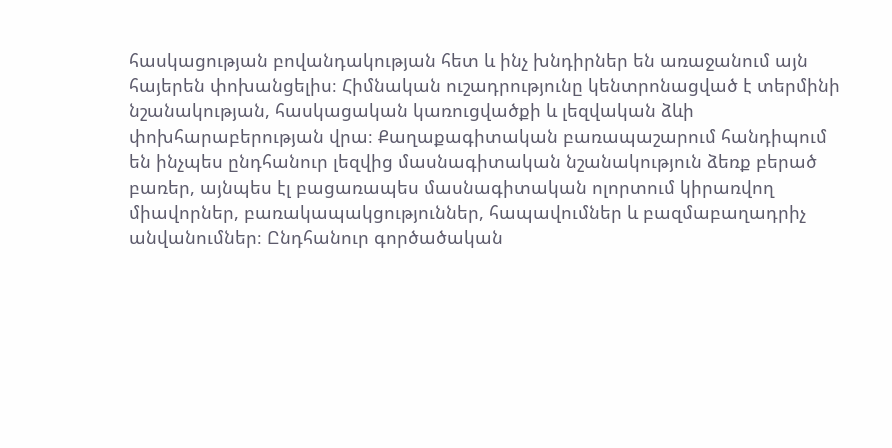հասկացության բովանդակության հետ և ինչ խնդիրներ են առաջանում այն հայերեն փոխանցելիս։ Հիմնական ուշադրությունը կենտրոնացված է տերմինի նշանակության, հասկացական կառուցվածքի և լեզվական ձևի փոխհարաբերության վրա։ Քաղաքագիտական բառապաշարում հանդիպում են ինչպես ընդհանուր լեզվից մասնագիտական նշանակություն ձեռք բերած բառեր, այնպես էլ բացառապես մասնագիտական ոլորտում կիրառվող միավորներ, բառակապակցություններ, հապավումներ և բազմաբաղադրիչ անվանումներ։ Ընդհանուր գործածական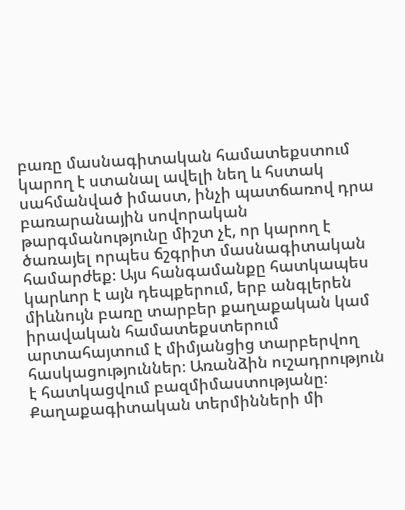բառը մասնագիտական համատեքստում կարող է ստանալ ավելի նեղ և հստակ սահմանված իմաստ, ինչի պատճառով դրա բառարանային սովորական թարգմանությունը միշտ չէ, որ կարող է ծառայել որպես ճշգրիտ մասնագիտական համարժեք։ Այս հանգամանքը հատկապես կարևոր է այն դեպքերում, երբ անգլերեն միևնույն բառը տարբեր քաղաքական կամ իրավական համատեքստերում արտահայտում է միմյանցից տարբերվող հասկացություններ։ Առանձին ուշադրություն է հատկացվում բազմիմաստությանը։ Քաղաքագիտական տերմինների մի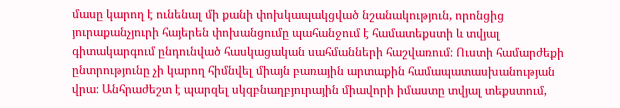մասը կարող է ունենալ մի քանի փոխկապակցված նշանակություն, որոնցից յուրաքանչյուրի հայերեն փոխանցումը պահանջում է համատեքստի և տվյալ գիտակարգում ընդունված հասկացական սահմանների հաշվառում։ Ուստի համարժեքի ընտրությունը չի կարող հիմնվել միայն բառային արտաքին համապատասխանության վրա։ Անհրաժեշտ է պարզել սկզբնաղբյուրային միավորի իմաստը տվյալ տեքստում,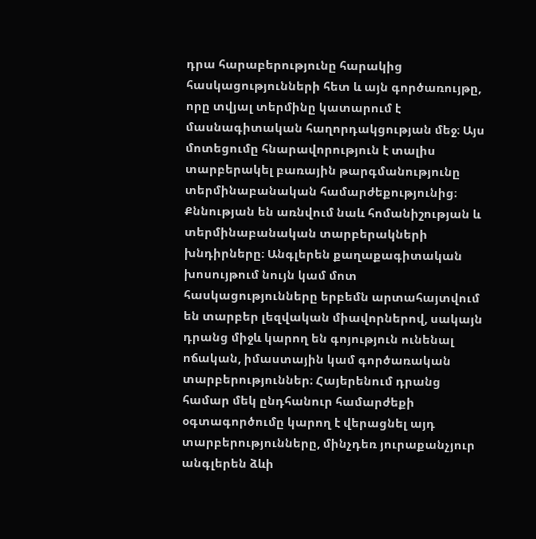դրա հարաբերությունը հարակից հասկացությունների հետ և այն գործառույթը, որը տվյալ տերմինը կատարում է մասնագիտական հաղորդակցության մեջ։ Այս մոտեցումը հնարավորություն է տալիս տարբերակել բառային թարգմանությունը տերմինաբանական համարժեքությունից։ Քննության են առնվում նաև հոմանիշության և տերմինաբանական տարբերակների խնդիրները։ Անգլերեն քաղաքագիտական խոսույթում նույն կամ մոտ հասկացությունները երբեմն արտահայտվում են տարբեր լեզվական միավորներով, սակայն դրանց միջև կարող են գոյություն ունենալ ոճական, իմաստային կամ գործառական տարբերություններ։ Հայերենում դրանց համար մեկ ընդհանուր համարժեքի օգտագործումը կարող է վերացնել այդ տարբերությունները, մինչդեռ յուրաքանչյուր անգլերեն ձևի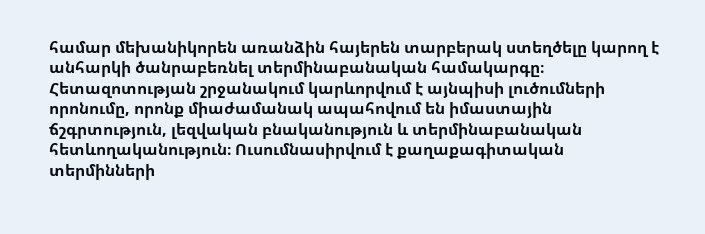համար մեխանիկորեն առանձին հայերեն տարբերակ ստեղծելը կարող է անհարկի ծանրաբեռնել տերմինաբանական համակարգը։ Հետազոտության շրջանակում կարևորվում է այնպիսի լուծումների որոնումը, որոնք միաժամանակ ապահովում են իմաստային ճշգրտություն, լեզվական բնականություն և տերմինաբանական հետևողականություն։ Ուսումնասիրվում է քաղաքագիտական տերմինների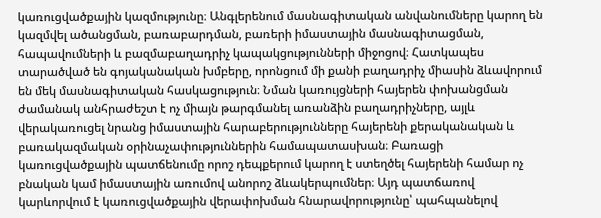կառուցվածքային կազմությունը։ Անգլերենում մասնագիտական անվանումները կարող են կազմվել ածանցման, բառաբարդման, բառերի իմաստային մասնագիտացման, հապավումների և բազմաբաղադրիչ կապակցությունների միջոցով։ Հատկապես տարածված են գոյականական խմբերը, որոնցում մի քանի բաղադրիչ միասին ձևավորում են մեկ մասնագիտական հասկացություն։ Նման կառույցների հայերեն փոխանցման ժամանակ անհրաժեշտ է ոչ միայն թարգմանել առանձին բաղադրիչները, այլև վերակառուցել նրանց իմաստային հարաբերությունները հայերենի քերականական և բառակազմական օրինաչափություններին համապատասխան։ Բառացի կառուցվածքային պատճենումը որոշ դեպքերում կարող է ստեղծել հայերենի համար ոչ բնական կամ իմաստային առումով անորոշ ձևակերպումներ։ Այդ պատճառով կարևորվում է կառուցվածքային վերափոխման հնարավորությունը՝ պահպանելով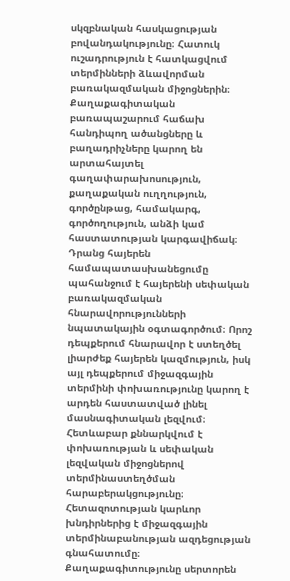սկզբնական հասկացության բովանդակությունը։ Հատուկ ուշադրություն է հատկացվում տերմինների ձևավորման բառակազմական միջոցներին։ Քաղաքագիտական բառապաշարում հաճախ հանդիպող ածանցները և բաղադրիչները կարող են արտահայտել գաղափարախոսություն, քաղաքական ուղղություն, գործընթաց, համակարգ, գործողություն, անձի կամ հաստատության կարգավիճակ։ Դրանց հայերեն համապատասխանեցումը պահանջում է հայերենի սեփական բառակազմական հնարավորությունների նպատակային օգտագործում։ Որոշ դեպքերում հնարավոր է ստեղծել լիարժեք հայերեն կազմություն, իսկ այլ դեպքերում միջազգային տերմինի փոխառությունը կարող է արդեն հաստատված լինել մասնագիտական լեզվում։ Հետևաբար քննարկվում է փոխառության և սեփական լեզվական միջոցներով տերմինաստեղծման հարաբերակցությունը։ Հետազոտության կարևոր խնդիրներից է միջազգային տերմինաբանության ազդեցության գնահատումը։ Քաղաքագիտությունը սերտորեն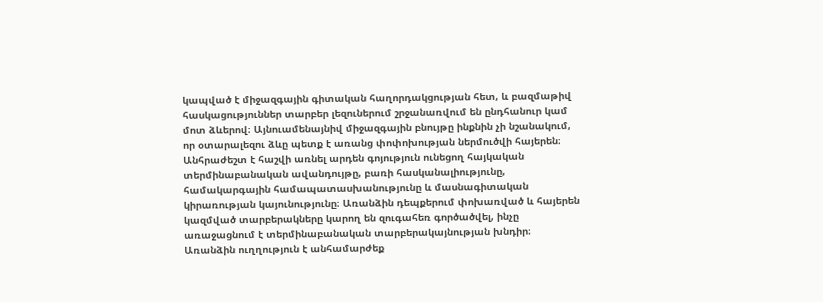կապված է միջազգային գիտական հաղորդակցության հետ, և բազմաթիվ հասկացություններ տարբեր լեզուներում շրջանառվում են ընդհանուր կամ մոտ ձևերով։ Այնուամենայնիվ միջազգային բնույթը ինքնին չի նշանակում, որ օտարալեզու ձևը պետք է առանց փոփոխության ներմուծվի հայերեն։ Անհրաժեշտ է հաշվի առնել արդեն գոյություն ունեցող հայկական տերմինաբանական ավանդույթը, բառի հասկանալիությունը, համակարգային համապատասխանությունը և մասնագիտական կիրառության կայունությունը։ Առանձին դեպքերում փոխառված և հայերեն կազմված տարբերակները կարող են զուգահեռ գործածվել, ինչը առաջացնում է տերմինաբանական տարբերակայնության խնդիր։ Առանձին ուղղություն է անհամարժեք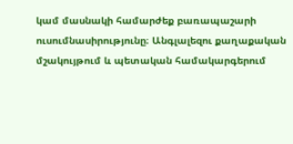կամ մասնակի համարժեք բառապաշարի ուսումնասիրությունը։ Անգլալեզու քաղաքական մշակույթում և պետական համակարգերում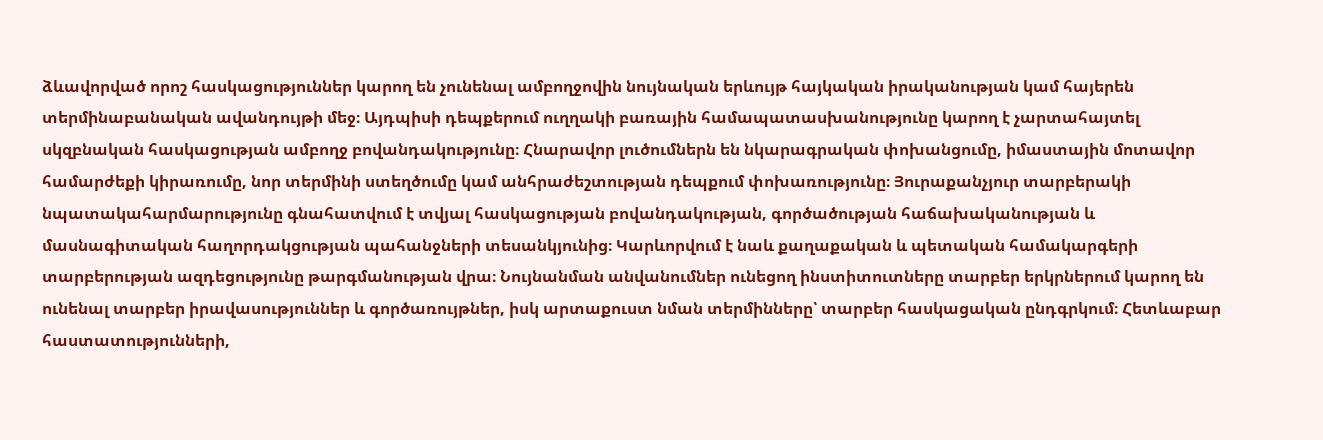ձևավորված որոշ հասկացություններ կարող են չունենալ ամբողջովին նույնական երևույթ հայկական իրականության կամ հայերեն տերմինաբանական ավանդույթի մեջ։ Այդպիսի դեպքերում ուղղակի բառային համապատասխանությունը կարող է չարտահայտել սկզբնական հասկացության ամբողջ բովանդակությունը։ Հնարավոր լուծումներն են նկարագրական փոխանցումը, իմաստային մոտավոր համարժեքի կիրառումը, նոր տերմինի ստեղծումը կամ անհրաժեշտության դեպքում փոխառությունը։ Յուրաքանչյուր տարբերակի նպատակահարմարությունը գնահատվում է տվյալ հասկացության բովանդակության, գործածության հաճախականության և մասնագիտական հաղորդակցության պահանջների տեսանկյունից։ Կարևորվում է նաև քաղաքական և պետական համակարգերի տարբերության ազդեցությունը թարգմանության վրա։ Նույնանման անվանումներ ունեցող ինստիտուտները տարբեր երկրներում կարող են ունենալ տարբեր իրավասություններ և գործառույթներ, իսկ արտաքուստ նման տերմինները՝ տարբեր հասկացական ընդգրկում։ Հետևաբար հաստատությունների,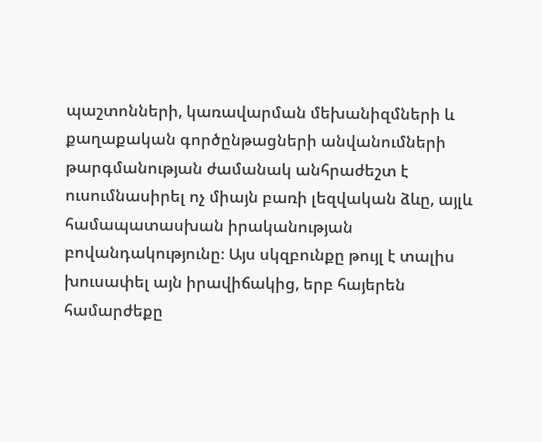պաշտոնների, կառավարման մեխանիզմների և քաղաքական գործընթացների անվանումների թարգմանության ժամանակ անհրաժեշտ է ուսումնասիրել ոչ միայն բառի լեզվական ձևը, այլև համապատասխան իրականության բովանդակությունը։ Այս սկզբունքը թույլ է տալիս խուսափել այն իրավիճակից, երբ հայերեն համարժեքը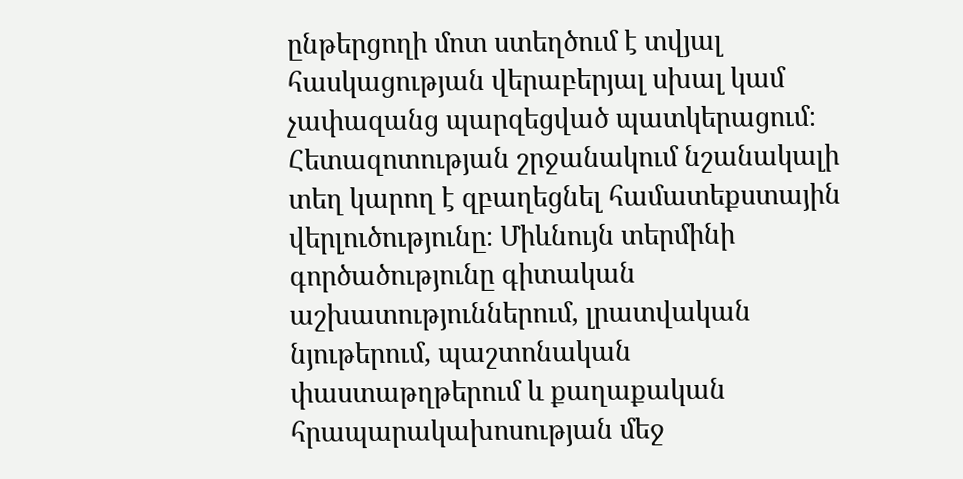ընթերցողի մոտ ստեղծում է տվյալ հասկացության վերաբերյալ սխալ կամ չափազանց պարզեցված պատկերացում։ Հետազոտության շրջանակում նշանակալի տեղ կարող է զբաղեցնել համատեքստային վերլուծությունը։ Միևնույն տերմինի գործածությունը գիտական աշխատություններում, լրատվական նյութերում, պաշտոնական փաստաթղթերում և քաղաքական հրապարակախոսության մեջ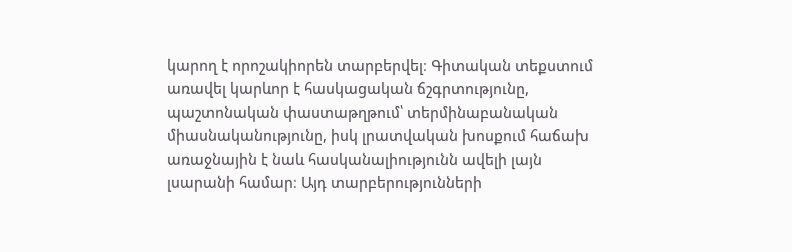կարող է որոշակիորեն տարբերվել։ Գիտական տեքստում առավել կարևոր է հասկացական ճշգրտությունը, պաշտոնական փաստաթղթում՝ տերմինաբանական միասնականությունը, իսկ լրատվական խոսքում հաճախ առաջնային է նաև հասկանալիությունն ավելի լայն լսարանի համար։ Այդ տարբերությունների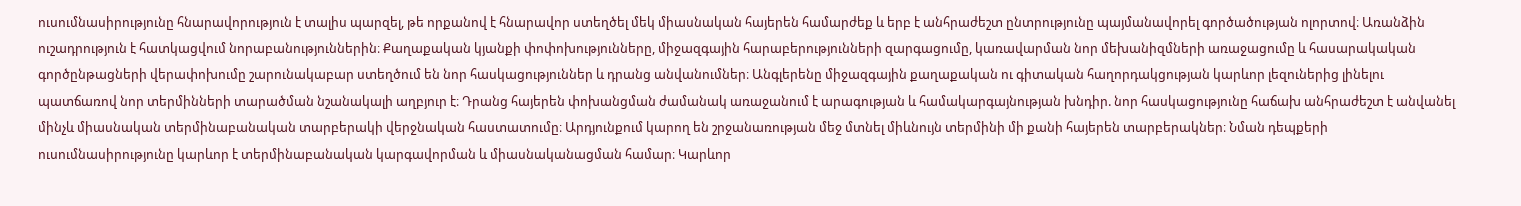ուսումնասիրությունը հնարավորություն է տալիս պարզել, թե որքանով է հնարավոր ստեղծել մեկ միասնական հայերեն համարժեք և երբ է անհրաժեշտ ընտրությունը պայմանավորել գործածության ոլորտով։ Առանձին ուշադրություն է հատկացվում նորաբանություններին։ Քաղաքական կյանքի փոփոխությունները, միջազգային հարաբերությունների զարգացումը, կառավարման նոր մեխանիզմների առաջացումը և հասարակական գործընթացների վերափոխումը շարունակաբար ստեղծում են նոր հասկացություններ և դրանց անվանումներ։ Անգլերենը միջազգային քաղաքական ու գիտական հաղորդակցության կարևոր լեզուներից լինելու պատճառով նոր տերմինների տարածման նշանակալի աղբյուր է։ Դրանց հայերեն փոխանցման ժամանակ առաջանում է արագության և համակարգայնության խնդիր. նոր հասկացությունը հաճախ անհրաժեշտ է անվանել մինչև միասնական տերմինաբանական տարբերակի վերջնական հաստատումը։ Արդյունքում կարող են շրջանառության մեջ մտնել միևնույն տերմինի մի քանի հայերեն տարբերակներ։ Նման դեպքերի ուսումնասիրությունը կարևոր է տերմինաբանական կարգավորման և միասնականացման համար։ Կարևոր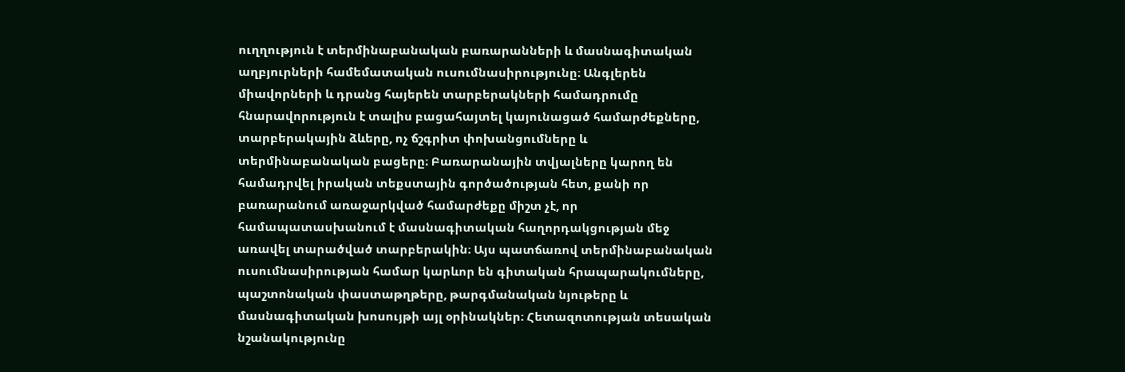ուղղություն է տերմինաբանական բառարանների և մասնագիտական աղբյուրների համեմատական ուսումնասիրությունը։ Անգլերեն միավորների և դրանց հայերեն տարբերակների համադրումը հնարավորություն է տալիս բացահայտել կայունացած համարժեքները, տարբերակային ձևերը, ոչ ճշգրիտ փոխանցումները և տերմինաբանական բացերը։ Բառարանային տվյալները կարող են համադրվել իրական տեքստային գործածության հետ, քանի որ բառարանում առաջարկված համարժեքը միշտ չէ, որ համապատասխանում է մասնագիտական հաղորդակցության մեջ առավել տարածված տարբերակին։ Այս պատճառով տերմինաբանական ուսումնասիրության համար կարևոր են գիտական հրապարակումները, պաշտոնական փաստաթղթերը, թարգմանական նյութերը և մասնագիտական խոսույթի այլ օրինակներ։ Հետազոտության տեսական նշանակությունը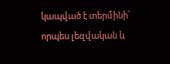կապված է տերմինի՝ որպես լեզվական և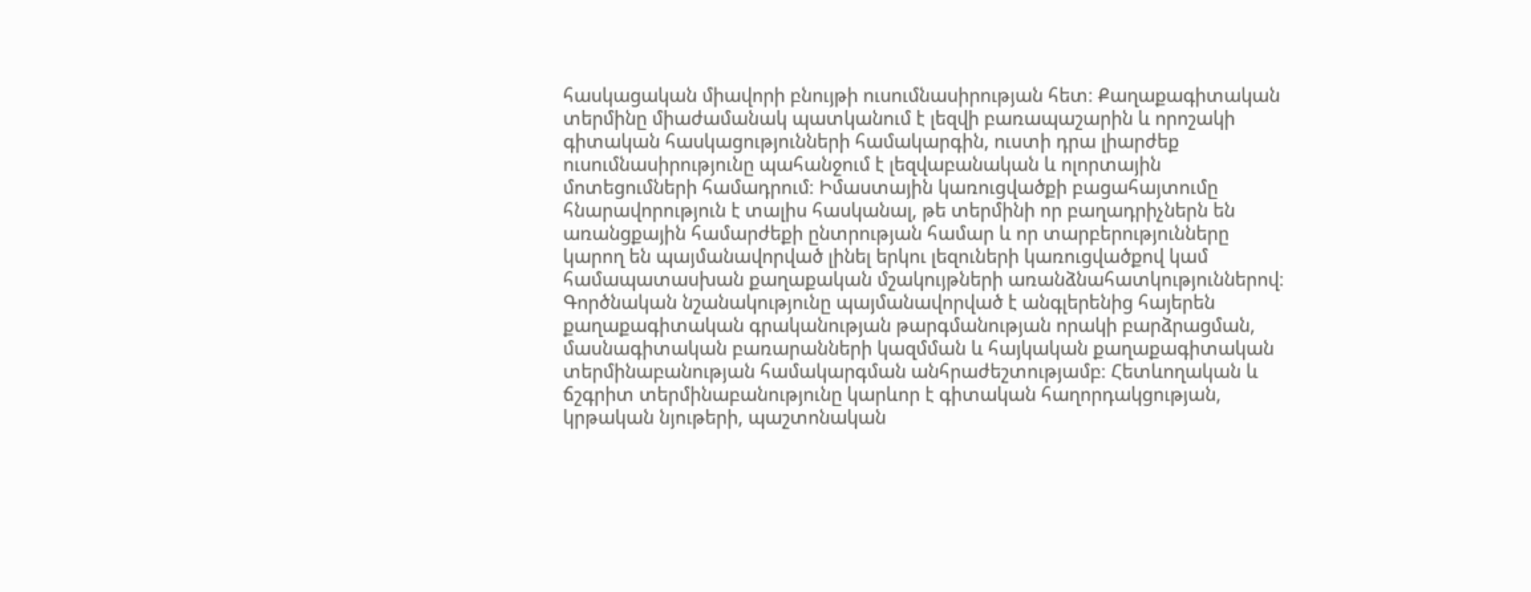հասկացական միավորի բնույթի ուսումնասիրության հետ։ Քաղաքագիտական տերմինը միաժամանակ պատկանում է լեզվի բառապաշարին և որոշակի գիտական հասկացությունների համակարգին, ուստի դրա լիարժեք ուսումնասիրությունը պահանջում է լեզվաբանական և ոլորտային մոտեցումների համադրում։ Իմաստային կառուցվածքի բացահայտումը հնարավորություն է տալիս հասկանալ, թե տերմինի որ բաղադրիչներն են առանցքային համարժեքի ընտրության համար և որ տարբերությունները կարող են պայմանավորված լինել երկու լեզուների կառուցվածքով կամ համապատասխան քաղաքական մշակույթների առանձնահատկություններով։ Գործնական նշանակությունը պայմանավորված է անգլերենից հայերեն քաղաքագիտական գրականության թարգմանության որակի բարձրացման, մասնագիտական բառարանների կազմման և հայկական քաղաքագիտական տերմինաբանության համակարգման անհրաժեշտությամբ։ Հետևողական և ճշգրիտ տերմինաբանությունը կարևոր է գիտական հաղորդակցության, կրթական նյութերի, պաշտոնական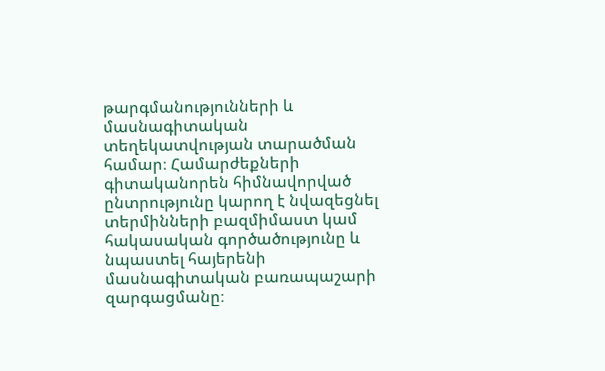թարգմանությունների և մասնագիտական տեղեկատվության տարածման համար։ Համարժեքների գիտականորեն հիմնավորված ընտրությունը կարող է նվազեցնել տերմինների բազմիմաստ կամ հակասական գործածությունը և նպաստել հայերենի մասնագիտական բառապաշարի զարգացմանը։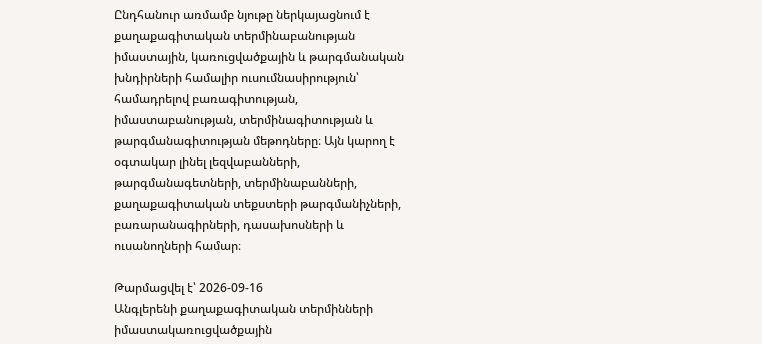Ընդհանուր առմամբ նյութը ներկայացնում է քաղաքագիտական տերմինաբանության իմաստային, կառուցվածքային և թարգմանական խնդիրների համալիր ուսումնասիրություն՝ համադրելով բառագիտության, իմաստաբանության, տերմինագիտության և թարգմանագիտության մեթոդները։ Այն կարող է օգտակար լինել լեզվաբանների, թարգմանագետների, տերմինաբանների, քաղաքագիտական տեքստերի թարգմանիչների, բառարանագիրների, դասախոսների և ուսանողների համար։

Թարմացվել է՝ 2026-09-16
Անգլերենի քաղաքագիտական տերմինների իմաստակառուցվածքային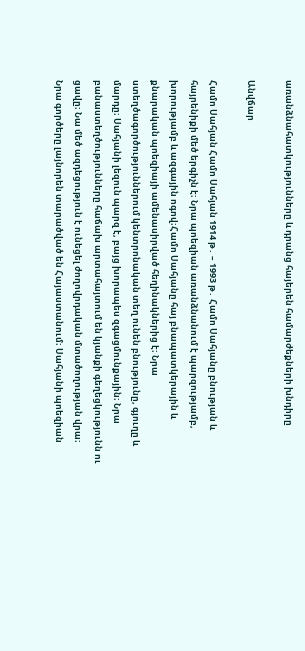առանձնահատկությունները և դրանց հայերեն համարժեքների խնդիրը

Անվճար

Համո Սահյան Համո Սահյան 1914 թ․ – 1993 թ․ Համո Սահյանը բնության և հայրենիքի մեծ երգիչն է։ Նրա պոեզիան առանձնանում է պարզությամբ, խորությամբ և ազգային ոգով։Համո Սահյանը հայ բնապատկերային և քնարական պոեզիայի ամենասիրված հեղինակներից է։ Նրա ստեղծագործություններում կենտրոնական տեղ ունեն բնությունը, գյուղը և մարդը։ Սահյանի լեզուն պարզ է, բայց խորապես զգացմունքային։ Նրա բանաստեղծությունները հաճախ արտահայտում են կյանքի գեղեցկությունն ու ցավը։ Նա մեծ ազդեցություն է ունեցել ժողովրդական մտածողության վրա։ Նրա գործերը լայնորեն տարածված են Հայաստանում։ Սահյանի պոեզիան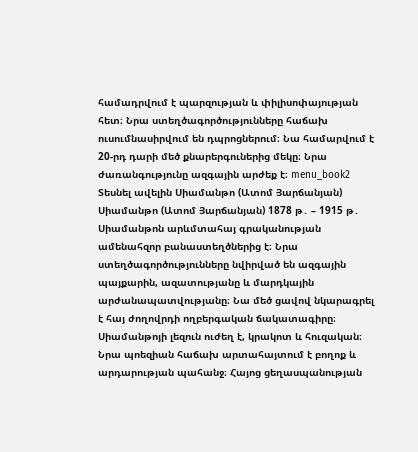համադրվում է պարզության և փիլիսոփայության հետ։ Նրա ստեղծագործությունները հաճախ ուսումնասիրվում են դպրոցներում։ Նա համարվում է 20-րդ դարի մեծ քնարերգուներից մեկը։ Նրա ժառանգությունը ազգային արժեք է։ menu_book2 Տեսնել ավելին Սիամանթո (Ատոմ Յարճանյան) Սիամանթո (Ատոմ Յարճանյան) 1878 թ․ – 1915 թ․ Սիամանթոն արևմտահայ գրականության ամենահզոր բանաստեղծներից է։ Նրա ստեղծագործությունները նվիրված են ազգային պայքարին, ազատությանը և մարդկային արժանապատվությանը։ Նա մեծ ցավով նկարագրել է հայ ժողովրդի ողբերգական ճակատագիրը։ Սիամանթոյի լեզուն ուժեղ է, կրակոտ և հուզական։ Նրա պոեզիան հաճախ արտահայտում է բողոք և արդարության պահանջ։ Հայոց ցեղասպանության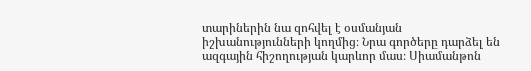տարիներին նա զոհվել է օսմանյան իշխանությունների կողմից։ Նրա գործերը դարձել են ազգային հիշողության կարևոր մաս։ Սիամանթոն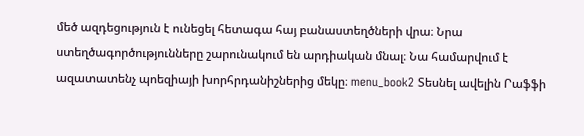մեծ ազդեցություն է ունեցել հետագա հայ բանաստեղծների վրա։ Նրա ստեղծագործությունները շարունակում են արդիական մնալ։ Նա համարվում է ազատատենչ պոեզիայի խորհրդանիշներից մեկը։ menu_book2 Տեսնել ավելին Րաֆֆի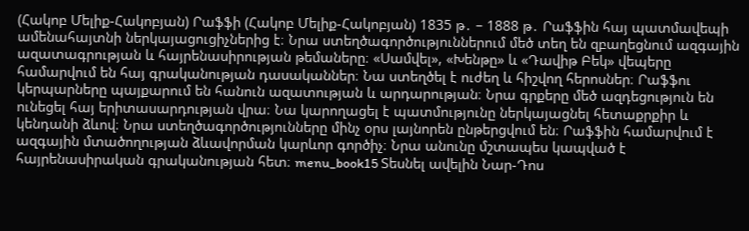(Հակոբ Մելիք-Հակոբյան) Րաֆֆի (Հակոբ Մելիք-Հակոբյան) 1835 թ․ – 1888 թ․ Րաֆֆին հայ պատմավեպի ամենահայտնի ներկայացուցիչներից է։ Նրա ստեղծագործություններում մեծ տեղ են զբաղեցնում ազգային ազատագրության և հայրենասիրության թեմաները։ «Սամվել», «Խենթը» և «Դավիթ Բեկ» վեպերը համարվում են հայ գրականության դասականներ։ Նա ստեղծել է ուժեղ և հիշվող հերոսներ։ Րաֆֆու կերպարները պայքարում են հանուն ազատության և արդարության։ Նրա գրքերը մեծ ազդեցություն են ունեցել հայ երիտասարդության վրա։ Նա կարողացել է պատմությունը ներկայացնել հետաքրքիր և կենդանի ձևով։ Նրա ստեղծագործությունները մինչ օրս լայնորեն ընթերցվում են։ Րաֆֆին համարվում է ազգային մտածողության ձևավորման կարևոր գործիչ։ Նրա անունը մշտապես կապված է հայրենասիրական գրականության հետ։ menu_book15 Տեսնել ավելին Նար-Դոս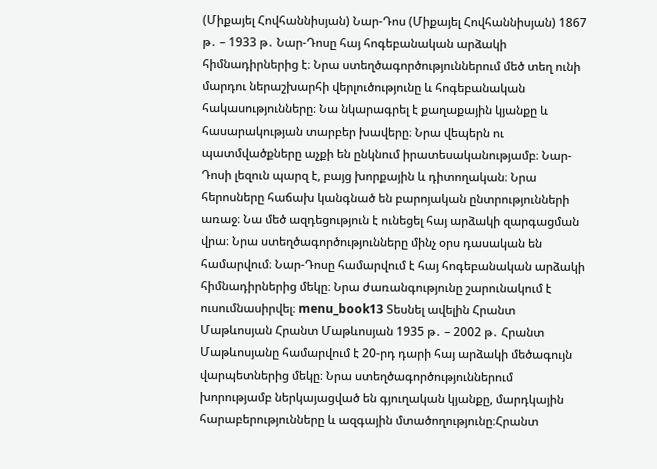(Միքայել Հովհաննիսյան) Նար-Դոս (Միքայել Հովհաննիսյան) 1867 թ․ – 1933 թ․ Նար-Դոսը հայ հոգեբանական արձակի հիմնադիրներից է։ Նրա ստեղծագործություններում մեծ տեղ ունի մարդու ներաշխարհի վերլուծությունը և հոգեբանական հակասությունները։ Նա նկարագրել է քաղաքային կյանքը և հասարակության տարբեր խավերը։ Նրա վեպերն ու պատմվածքները աչքի են ընկնում իրատեսականությամբ։ Նար-Դոսի լեզուն պարզ է, բայց խորքային և դիտողական։ Նրա հերոսները հաճախ կանգնած են բարոյական ընտրությունների առաջ։ Նա մեծ ազդեցություն է ունեցել հայ արձակի զարգացման վրա։ Նրա ստեղծագործությունները մինչ օրս դասական են համարվում։ Նար-Դոսը համարվում է հայ հոգեբանական արձակի հիմնադիրներից մեկը։ Նրա ժառանգությունը շարունակում է ուսումնասիրվել։ menu_book13 Տեսնել ավելին Հրանտ Մաթևոսյան Հրանտ Մաթևոսյան 1935 թ․ – 2002 թ․ Հրանտ Մաթևոսյանը համարվում է 20-րդ դարի հայ արձակի մեծագույն վարպետներից մեկը։ Նրա ստեղծագործություններում խորությամբ ներկայացված են գյուղական կյանքը, մարդկային հարաբերությունները և ազգային մտածողությունը։Հրանտ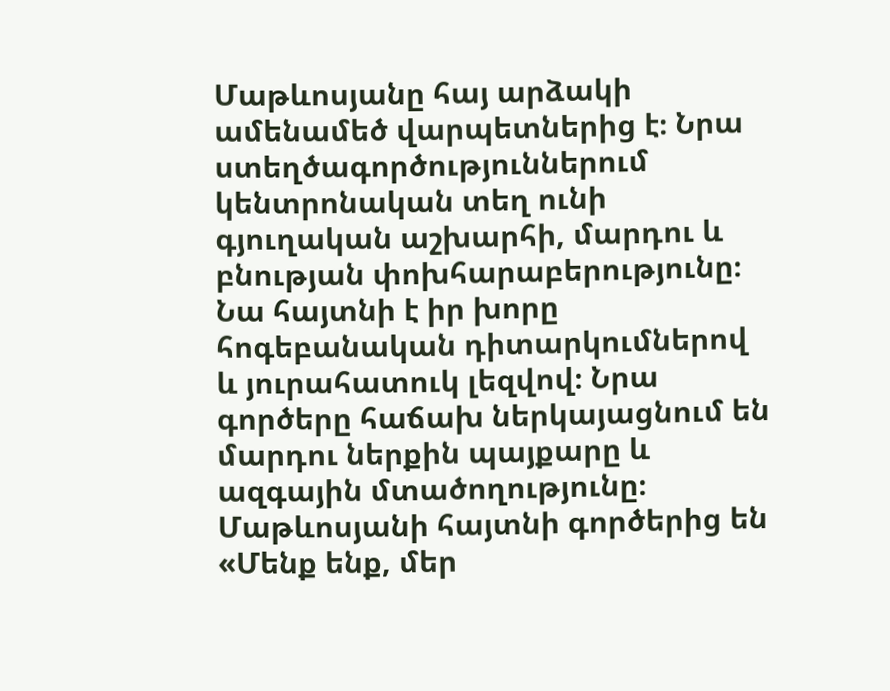Մաթևոսյանը հայ արձակի ամենամեծ վարպետներից է։ Նրա ստեղծագործություններում կենտրոնական տեղ ունի գյուղական աշխարհի, մարդու և բնության փոխհարաբերությունը։ Նա հայտնի է իր խորը հոգեբանական դիտարկումներով և յուրահատուկ լեզվով։ Նրա գործերը հաճախ ներկայացնում են մարդու ներքին պայքարը և ազգային մտածողությունը։ Մաթևոսյանի հայտնի գործերից են «Մենք ենք, մեր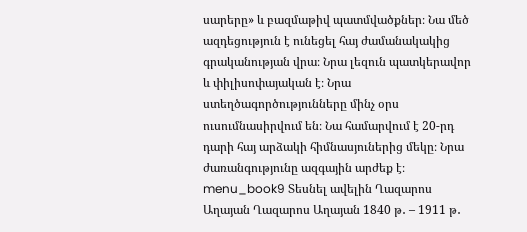սարերը» և բազմաթիվ պատմվածքներ։ Նա մեծ ազդեցություն է ունեցել հայ ժամանակակից գրականության վրա։ Նրա լեզուն պատկերավոր և փիլիսոփայական է։ Նրա ստեղծագործությունները մինչ օրս ուսումնասիրվում են։ Նա համարվում է 20-րդ դարի հայ արձակի հիմնասյուներից մեկը։ Նրա ժառանգությունը ազգային արժեք է։ menu_book9 Տեսնել ավելին Ղազարոս Աղայան Ղազարոս Աղայան 1840 թ․ – 1911 թ․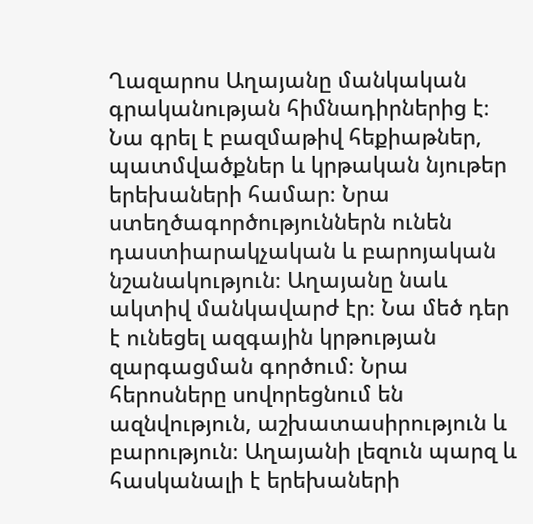Ղազարոս Աղայանը մանկական գրականության հիմնադիրներից է։ Նա գրել է բազմաթիվ հեքիաթներ, պատմվածքներ և կրթական նյութեր երեխաների համար։ Նրա ստեղծագործություններն ունեն դաստիարակչական և բարոյական նշանակություն։ Աղայանը նաև ակտիվ մանկավարժ էր։ Նա մեծ դեր է ունեցել ազգային կրթության զարգացման գործում։ Նրա հերոսները սովորեցնում են ազնվություն, աշխատասիրություն և բարություն։ Աղայանի լեզուն պարզ և հասկանալի է երեխաների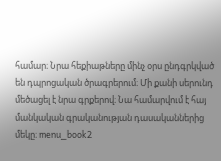համար։ Նրա հեքիաթները մինչ օրս ընդգրկված են դպրոցական ծրագրերում։ Մի քանի սերունդ մեծացել է նրա գրքերով։ Նա համարվում է հայ մանկական գրականության դասականներից մեկը։ menu_book2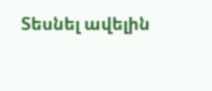Տեսնել ավելին